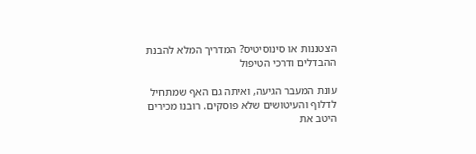הצטננות או סינוסיטיס? המדריך המלא להבנת ההבדלים ודרכי הטיפול

עונת המעבר הגיעה, ואיתה גם האף שמתחיל לדלוף והעיטושים שלא פוסקים. רובנו מכירים היטב את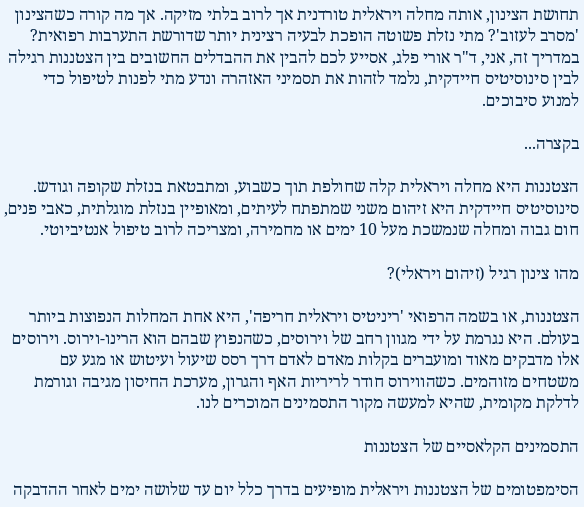תחושת הצינון, אותה מחלה ויראלית טורדנית אך לרוב בלתי מזיקה. אך מה קורה כשהצינון 'מסרב לעזוב'? מתי נזלת פשוטה הופכת לבעיה רצינית יותר שדורשת התערבות רפואית? במדריך זה, אני, ד"ר אורי פלג, אסייע לכם להבין את ההבדלים החשובים בין הצטננות רגילה לבין סינוסיטיס חיידקית, נלמד לזהות את תסמיני האזהרה ונדע מתי לפנות לטיפול כדי למנוע סיבוכים.

בקצרה...

הצטננות היא מחלה ויראלית קלה שחולפת תוך כשבוע, ומתבטאת בנזלת שקופה וגודש. סינוסיטיס חיידקית היא זיהום משני שמתפתח לעיתים, ומאופיין בנזלת מוגלתית, כאבי פנים, חום גבוה ומחלה שנמשכת מעל 10 ימים או מחמירה, ומצריכה לרוב טיפול אנטיביוטי.

מהו צינון רגיל (זיהום ויראלי)?

הצטננות, או בשמה הרפואי 'ריניטיס ויראלית חריפה', היא אחת המחלות הנפוצות ביותר בעולם. היא נגרמת על ידי מגוון רחב של וירוסים, כשהנפוץ שבהם הוא הרינו-וירוס. וירוסים אלו מדבקים מאוד ומועברים בקלות מאדם לאדם דרך רסס שיעול ועיטוש או מגע עם משטחים מזוהמים. כשהווירוס חודר לריריות האף והגרון, מערכת החיסון מגיבה וגורמת לדלקת מקומית, שהיא למעשה מקור התסמינים המוכרים לנו.

התסמינים הקלאסיים של הצטננות

הסימפטומים של הצטננות ויראלית מופיעים בדרך כלל יום עד שלושה ימים לאחר ההדבקה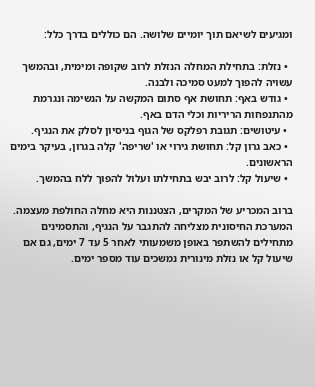ומגיעים לשיאם תוך יומיים שלושה. הם כוללים בדרך כלל:

  • נזלת: בתחילת המחלה הנזלת לרוב שקופה ומימית, ובהמשך עשויה להפוך למעט סמיכה ולבנה.
  • גודש באף: תחושת אף סתום המקשה על הנשימה ונגרמת מהתנפחות הריריות וכלי הדם באף.
  • עיטושים: תגובת רפלקס של הגוף בניסיון לסלק את הנגיף.
  • כאב גרון קל: תחושת גירוי או 'שריפה' קלה בגרון, בעיקר בימים הראשונים.
  • שיעול קל: לרוב יבש בתחילתו ועלול להפוך ללח בהמשך.

ברוב המכריע של המקרים, הצטננות היא מחלה החולפת מעצמה. המערכת החיסונית מצליחה להתגבר על הנגיף, והתסמינים מתחילים להשתפר באופן משמעותי לאחר 5 עד 7 ימים, גם אם שיעול קל או נזלת מינורית נמשכים עוד מספר ימים.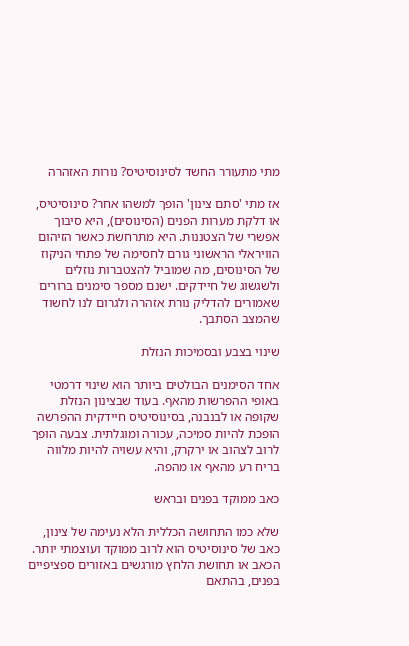מתי מתעורר החשד לסינוסיטיס? נורות האזהרה

אז מתי 'סתם צינון' הופך למשהו אחר? סינוסיטיס, או דלקת מערות הפנים (הסינוסים), היא סיבוך אפשרי של הצטננות. היא מתרחשת כאשר הזיהום הוויראלי הראשוני גורם לחסימה של פתחי הניקוז של הסינוסים, מה שמוביל להצטברות נוזלים ולשגשוג של חיידקים. ישנם מספר סימנים ברורים שאמורים להדליק נורת אזהרה ולגרום לנו לחשוד שהמצב הסתבך.

שינוי בצבע ובסמיכות הנזלת

אחד הסימנים הבולטים ביותר הוא שינוי דרמטי באופי ההפרשות מהאף. בעוד שבצינון הנזלת שקופה או לבנבנה, בסינוסיטיס חיידקית ההפרשה הופכת להיות סמיכה, עכורה ומוגלתית. צבעה הופך לרוב לצהוב או ירקרק, והיא עשויה להיות מלווה בריח רע מהאף או מהפה.

כאב ממוקד בפנים ובראש

שלא כמו התחושה הכללית הלא נעימה של צינון, כאב של סינוסיטיס הוא לרוב ממוקד ועוצמתי יותר. הכאב או תחושת הלחץ מורגשים באזורים ספציפיים בפנים, בהתאם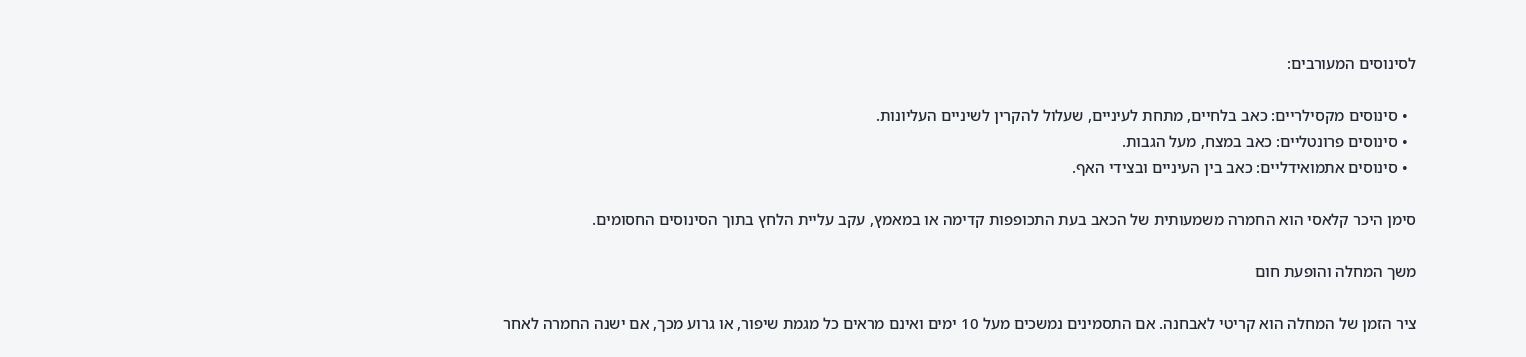לסינוסים המעורבים:

  • סינוסים מקסילריים: כאב בלחיים, מתחת לעיניים, שעלול להקרין לשיניים העליונות.
  • סינוסים פרונטליים: כאב במצח, מעל הגבות.
  • סינוסים אתמואידליים: כאב בין העיניים ובצידי האף.

סימן היכר קלאסי הוא החמרה משמעותית של הכאב בעת התכופפות קדימה או במאמץ, עקב עליית הלחץ בתוך הסינוסים החסומים.

משך המחלה והופעת חום

ציר הזמן של המחלה הוא קריטי לאבחנה. אם התסמינים נמשכים מעל 10 ימים ואינם מראים כל מגמת שיפור, או גרוע מכך, אם ישנה החמרה לאחר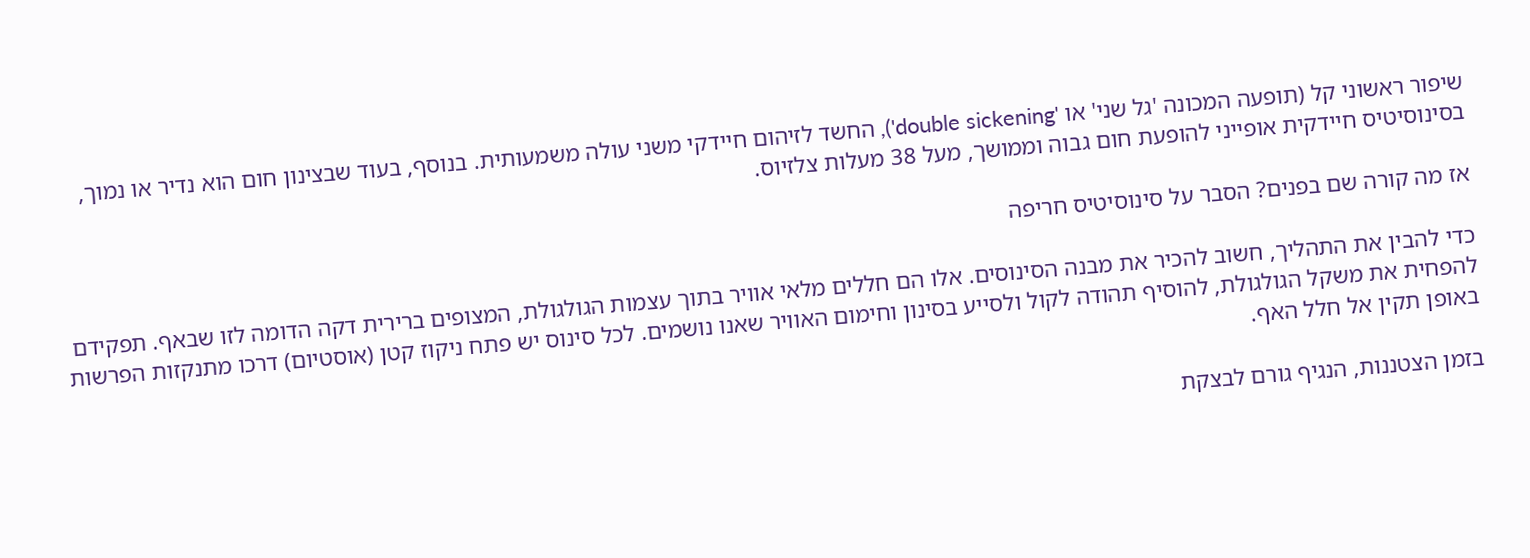שיפור ראשוני קל (תופעה המכונה 'גל שני' או 'double sickening'), החשד לזיהום חיידקי משני עולה משמעותית. בנוסף, בעוד שבצינון חום הוא נדיר או נמוך, בסינוסיטיס חיידקית אופייני להופעת חום גבוה וממושך, מעל 38 מעלות צלזיוס.

אז מה קורה שם בפנים? הסבר על סינוסיטיס חריפה

כדי להבין את התהליך, חשוב להכיר את מבנה הסינוסים. אלו הם חללים מלאי אוויר בתוך עצמות הגולגולת, המצופים ברירית דקה הדומה לזו שבאף. תפקידם להפחית את משקל הגולגולת, להוסיף תהודה לקול ולסייע בסינון וחימום האוויר שאנו נושמים. לכל סינוס יש פתח ניקוז קטן (אוסטיום) דרכו מתנקזות הפרשות באופן תקין אל חלל האף.

בזמן הצטננות, הנגיף גורם לבצקת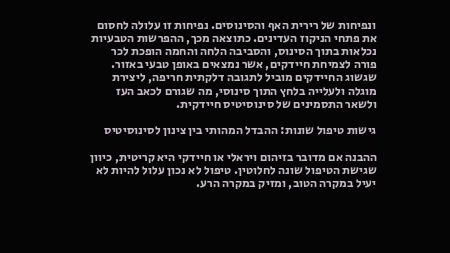ונפיחות של רירית האף והסינוסים. נפיחות זו עלולה לחסום את פתחי הניקוז העדינים. כתוצאה מכך, ההפרשות הטבעיות נכלאות בתוך הסינוס, והסביבה הלחה והחמה הופכת לכר פורה לצמיחת חיידקים, אשר נמצאים באופן טבעי באזור. שגשוג החיידקים מוביל לתגובה דלקתית חריפה, ליצירת מוגלה ולעלייה בלחץ התוך סינוסי, מה שגורם לכאב העז ולשאר התסמינים של סינוסיטיס חיידקית.

גישות טיפול שונות: ההבדל המהותי בין צינון לסינוסיטיס

ההבנה אם מדובר בזיהום ויראלי או חיידקי היא קריטית, כיוון שגישת הטיפול שונה לחלוטין. טיפול לא נכון עלול להיות לא יעיל במקרה הטוב, ומזיק במקרה הרע.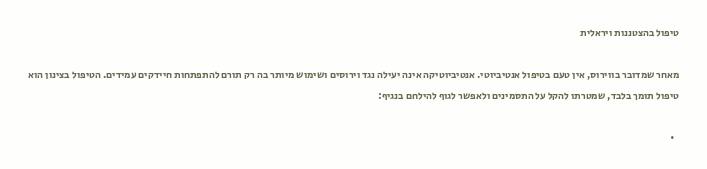טיפול בהצטננות ויראלית

מאחר שמדובר בווירוס, אין טעם בטיפול אנטיביוטי. אנטיביוטיקה אינה יעילה נגד וירוסים ושימוש מיותר בה רק תורם להתפתחות חיידקים עמידים. הטיפול בצינון הוא טיפול תומך בלבד, שמטרתו להקל על התסמינים ולאפשר לגוף להילחם בנגיף:

  •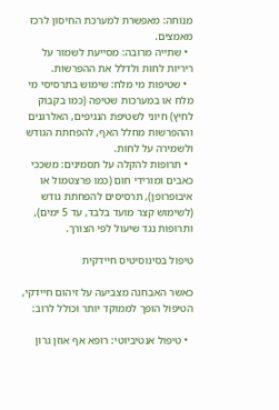מנוחה: מאפשרת למערכת החיסון לרכז מאמצים.
  • שתייה מרובה: מסייעת לשמור על ריריות לחות ולדלל את ההפרשות.
  • שטיפות מי מלח: שימוש בתרסיסי מי מלח או במערכות שטיפה (כמו בקבוק לחיץ) חיוני לשטיפת הנגיפים, האלרגנים וההפרשות מחלל האף, להפחתת הגודש ולשמירה על לחות.
  • תרופות להקלה על תסמינים: משככי כאבים ומורידי חום (כמו פרצטמול או איבופרופן), תרסיסים להפחתת גודש (לשימוש קצר מועד בלבד, עד 5 ימים), ותרופות נגד שיעול לפי הצורך.

טיפול בסינוסיטיס חיידקית

כאשר האבחנה מצביעה על זיהום חיידקי, הטיפול הופך לממוקד יותר וכולל לרוב:

  • טיפול אנטיביוטי: רופא אף אוזן גרון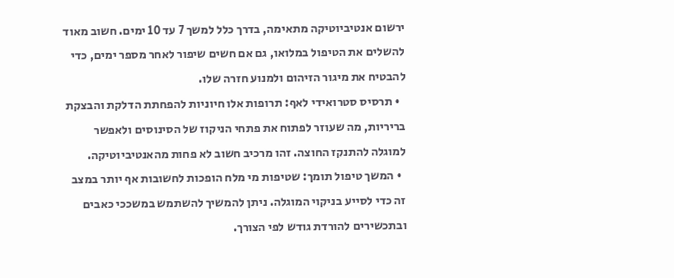ירשום אנטיביוטיקה מתאימה, בדרך כלל למשך 7 עד 10 ימים. חשוב מאוד להשלים את הטיפול במלואו, גם אם חשים שיפור לאחר מספר ימים, כדי להבטיח את מיגור הזיהום ולמנוע חזרה שלו.
  • תרסיס סטרואידי לאף: תרופות אלו חיוניות להפחתת הדלקת והבצקת בריריות, מה שעוזר לפתוח את פתחי הניקוז של הסינוסים ולאפשר למוגלה להתנקז החוצה. זהו מרכיב חשוב לא פחות מהאנטיביוטיקה.
  • המשך טיפול תומך: שטיפות מי מלח הופכות לחשובות אף יותר במצב זה כדי לסייע בניקוי המוגלה. ניתן להמשיך להשתמש במשככי כאבים ובתכשירים להורדת גודש לפי הצורך.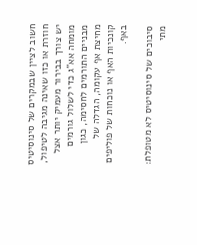חשוב לציין שבמקרים של סינוסיטיס חוזרת או כזו שאינה מגיבה לטיפול, יש צורך בבירור מעמיק יותר אצל מומחה אא"ג כדי לשלול גורמים מבניים התורמים לחסימה, כגון מחיצת אף עקומה, הגדלה של קונכיות האף או נוכחות של פוליפים באף.

סיבוכים של סינוסיטיס לא מטופלת: מתי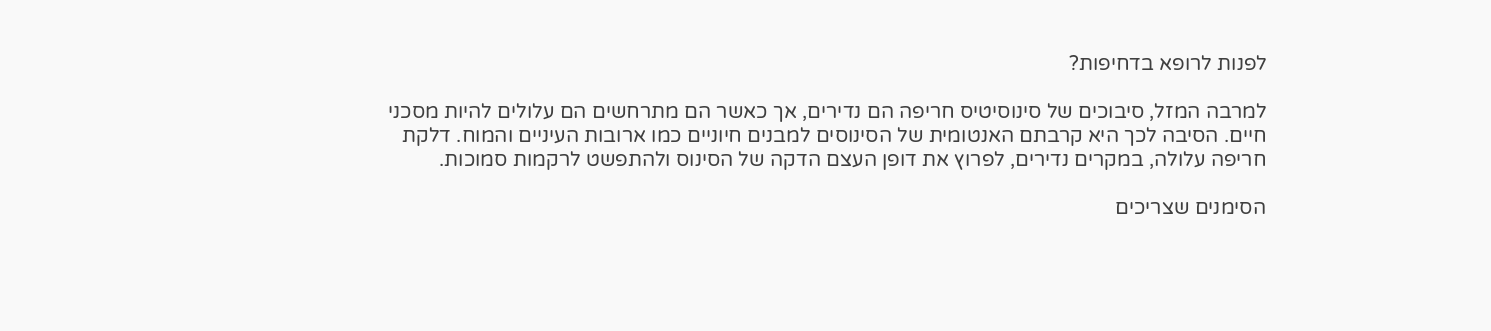לפנות לרופא בדחיפות?

למרבה המזל, סיבוכים של סינוסיטיס חריפה הם נדירים, אך כאשר הם מתרחשים הם עלולים להיות מסכני חיים. הסיבה לכך היא קרבתם האנטומית של הסינוסים למבנים חיוניים כמו ארובות העיניים והמוח. דלקת חריפה עלולה, במקרים נדירים, לפרוץ את דופן העצם הדקה של הסינוס ולהתפשט לרקמות סמוכות.

הסימנים שצריכים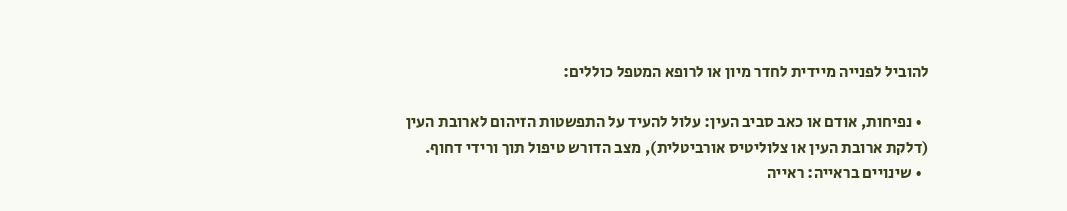להוביל לפנייה מיידית לחדר מיון או לרופא המטפל כוללים:

  • נפיחות, אודם או כאב סביב העין: עלול להעיד על התפשטות הזיהום לארובת העין (דלקת ארובת העין או צלוליטיס אורביטלית), מצב הדורש טיפול תוך ורידי דחוף.
  • שינויים בראייה: ראייה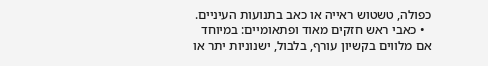כפולה, טשטוש ראייה או כאב בתנועות העיניים.
  • כאבי ראש חזקים מאוד ופתאומיים: במיוחד אם מלווים בקשיון עורף, בלבול, ישנוניות יתר או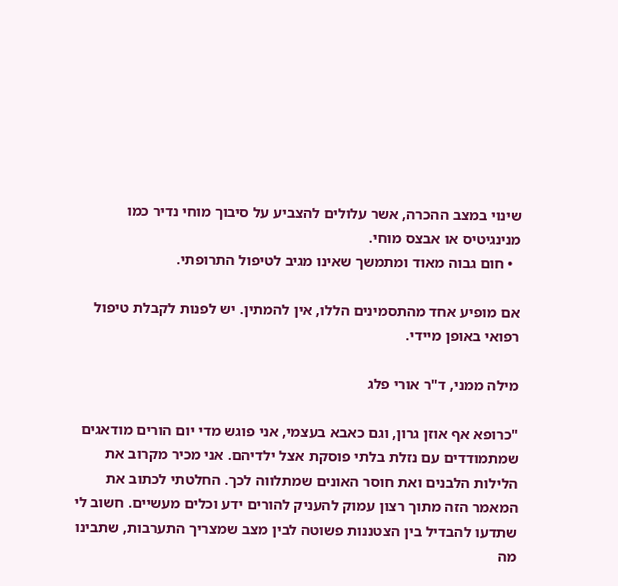שינוי במצב ההכרה, אשר עלולים להצביע על סיבוך מוחי נדיר כמו מנינגיטיס או אבצס מוחי.
  • חום גבוה מאוד ומתמשך שאינו מגיב לטיפול התרופתי.

אם מופיע אחד מהתסמינים הללו, אין להמתין. יש לפנות לקבלת טיפול רפואי באופן מיידי.

מילה ממני, ד"ר אורי פלג

"כרופא אף אוזן גרון, וגם כאבא בעצמי, אני פוגש מדי יום הורים מודאגים שמתמודדים עם נזלת בלתי פוסקת אצל ילדיהם. אני מכיר מקרוב את הלילות הלבנים ואת חוסר האונים שמתלווה לכך. החלטתי לכתוב את המאמר הזה מתוך רצון עמוק להעניק להורים ידע וכלים מעשיים. חשוב לי שתדעו להבדיל בין הצטננות פשוטה לבין מצב שמצריך התערבות, שתבינו מה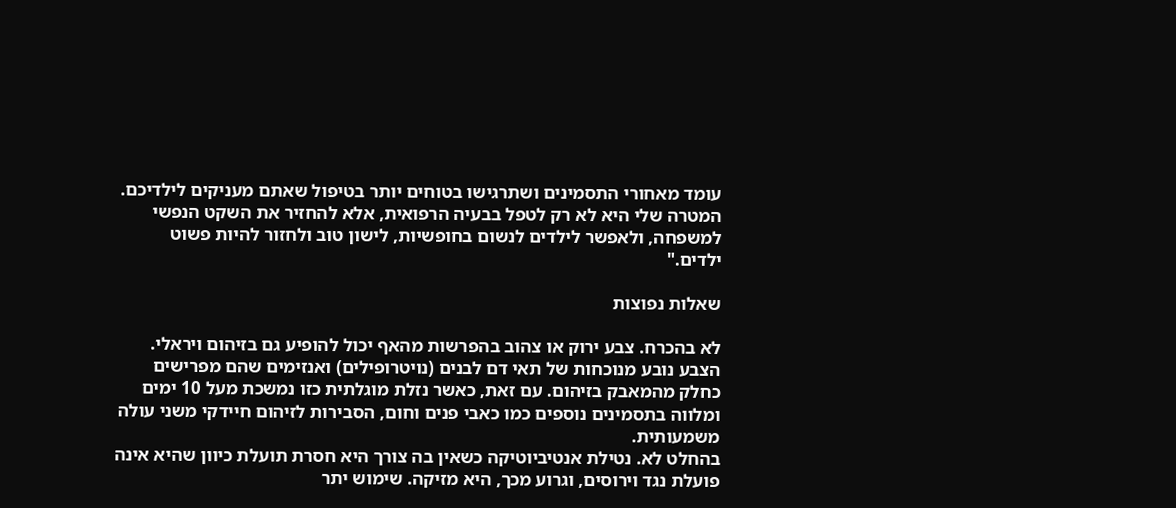עומד מאחורי התסמינים ושתרגישו בטוחים יותר בטיפול שאתם מעניקים לילדיכם. המטרה שלי היא לא רק לטפל בבעיה הרפואית, אלא להחזיר את השקט הנפשי למשפחה, ולאפשר לילדים לנשום בחופשיות, לישון טוב ולחזור להיות פשוט ילדים."

שאלות נפוצות

לא בהכרח. צבע ירוק או צהוב בהפרשות מהאף יכול להופיע גם בזיהום ויראלי. הצבע נובע מנוכחות של תאי דם לבנים (נויטרופילים) ואנזימים שהם מפרישים כחלק מהמאבק בזיהום. עם זאת, כאשר נזלת מוגלתית כזו נמשכת מעל 10 ימים ומלווה בתסמינים נוספים כמו כאבי פנים וחום, הסבירות לזיהום חיידקי משני עולה משמעותית.
בהחלט לא. נטילת אנטיביוטיקה כשאין בה צורך היא חסרת תועלת כיוון שהיא אינה פועלת נגד וירוסים, וגרוע מכך, היא מזיקה. שימוש יתר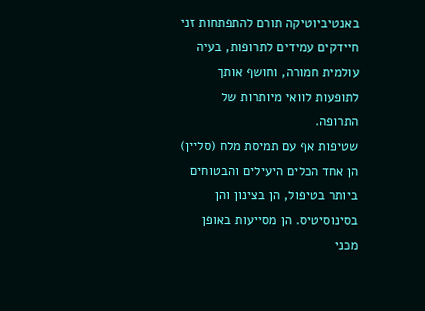באנטיביוטיקה תורם להתפתחות זני חיידקים עמידים לתרופות, בעיה עולמית חמורה, וחושף אותך לתופעות לוואי מיותרות של התרופה.
שטיפות אף עם תמיסת מלח (סליין) הן אחד הכלים היעילים והבטוחים ביותר בטיפול, הן בצינון והן בסינוסיטיס. הן מסייעות באופן מכני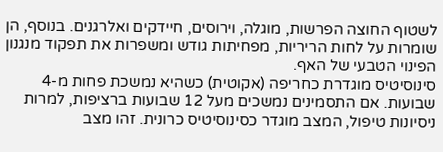לשטוף החוצה הפרשות, מוגלה, וירוסים, חיידקים ואלרגנים. בנוסף, הן שומרות על לחות הריריות, מפחיתות גודש ומשפרות את תפקוד מנגנון הפינוי הטבעי של האף.
סינוסיטיס מוגדרת כחריפה (אקוטית) כשהיא נמשכת פחות מ-4 שבועות. אם התסמינים נמשכים מעל 12 שבועות ברציפות, למרות ניסיונות טיפול, המצב מוגדר כסינוסיטיס כרונית. זהו מצב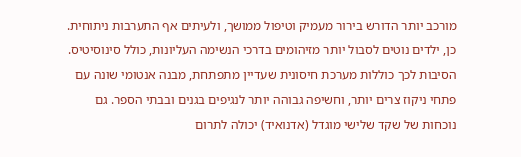מורכב יותר הדורש בירור מעמיק וטיפול ממושך, ולעיתים אף התערבות ניתוחית.
כן, ילדים נוטים לסבול יותר מזיהומים בדרכי הנשימה העליונות, כולל סינוסיטיס. הסיבות לכך כוללות מערכת חיסונית שעדיין מתפתחת, מבנה אנטומי שונה עם פתחי ניקוז צרים יותר, וחשיפה גבוהה יותר לנגיפים בגנים ובבתי הספר. גם נוכחות של שקד שלישי מוגדל (אדנואיד) יכולה לתרום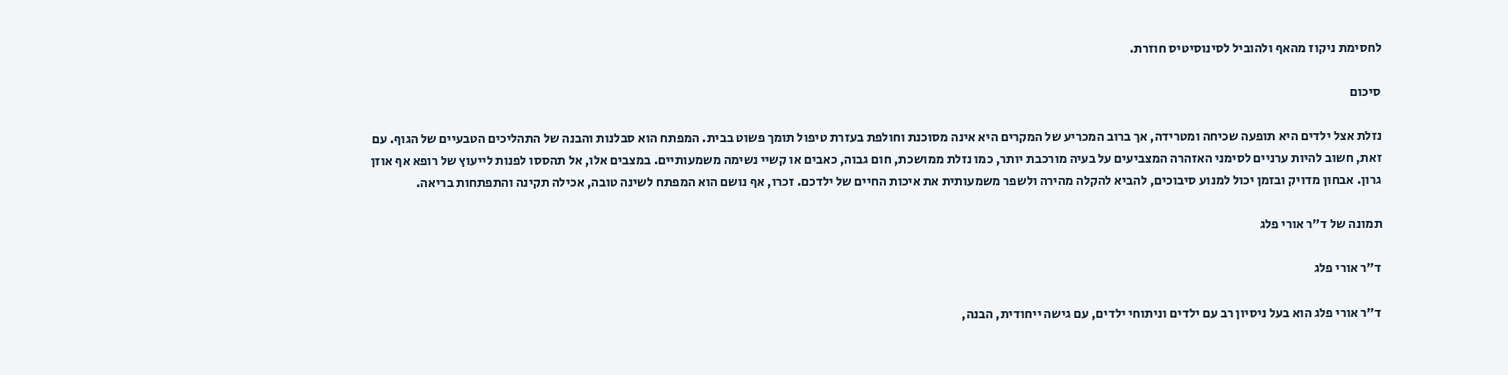לחסימת ניקוז מהאף ולהוביל לסינוסיטיס חוזרת.

סיכום

נזלת אצל ילדים היא תופעה שכיחה ומטרידה, אך ברוב המכריע של המקרים היא אינה מסוכנת וחולפת בעזרת טיפול תומך פשוט בבית. המפתח הוא סבלנות והבנה של התהליכים הטבעיים של הגוף. עם זאת, חשוב להיות ערניים לסימני האזהרה המצביעים על בעיה מורכבת יותר, כמו נזלת ממושכת, חום גבוה, כאבים או קשיי נשימה משמעותיים. במצבים אלו, אל תהססו לפנות לייעוץ של רופא אף אוזן גרון. אבחון מדויק ובזמן יכול למנוע סיבוכים, להביא להקלה מהירה ולשפר משמעותית את איכות החיים של ילדכם. זכרו, אף נושם הוא המפתח לשינה טובה, אכילה תקינה והתפתחות בריאה.

תמונה של ד"ר אורי פלג

ד"ר אורי פלג

ד"ר אורי פלג הוא בעל ניסיון רב עם ילדים וניתוחי ילדים, עם גישה ייחודית, הבנה,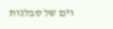וים של סבלנות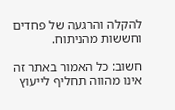להקלה והרגעה של פחדים וחששות מהניתוח.

חשוב: כל האמור באתר זה אינו מהווה תחליף לייעוץ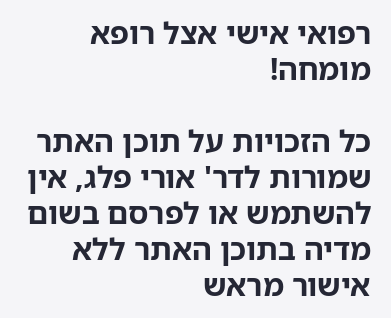רפואי אישי אצל רופא מומחה!

כל הזכויות על תוכן האתר שמורות לדר' אורי פלג, אין להשתמש או לפרסם בשום מדיה בתוכן האתר ללא אישור מראש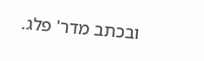ובכתב מדר' פלג.